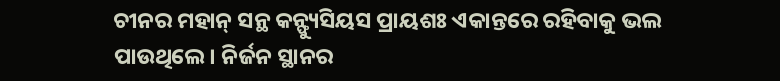ଚୀନର ମହାନ୍ ସନ୍ଥ କନ୍ଫ୍ୟୁସିୟସ ପ୍ରାୟଶଃ ଏକାନ୍ତରେ ରହିବାକୁ ଭଲ ପାଉଥିଲେ। ନିର୍ଜନ ସ୍ଥାନର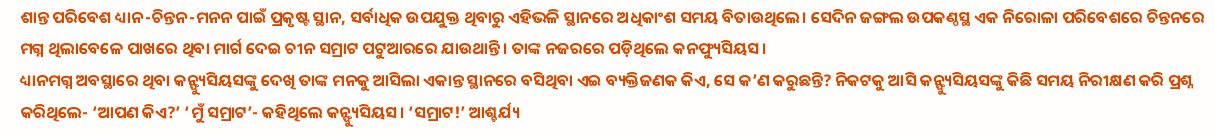ଶାନ୍ତ ପରିବେଶ ଧ୍ୟାନ-ଚିନ୍ତନ-ମନନ ପାଇଁ ପ୍ରକୃଷ୍ଟ ସ୍ଥାନ, ସର୍ବାଧିକ ଉପଯୁକ୍ତ ଥିବାରୁ ଏହିଭଳି ସ୍ଥାନରେ ଅଧିକାଂଶ ସମୟ ବିତାଉଥିଲେ। ସେଦିନ ଜଙ୍ଗଲ ଉପକଣ୍ଠସ୍ଥ ଏକ ନିରୋଳା ପରିବେଶରେ ଚିନ୍ତନରେ ମଗ୍ନ ଥିଲାବେଳେ ପାଖରେ ଥିବା ମାର୍ଗ ଦେଇ ଚୀନ ସମ୍ରାଟ ପଟୁଆରରେ ଯାଉଥାନ୍ତି। ତାଙ୍କ ନଜରରେ ପଡ଼ିଥିଲେ କନଫ୍ୟୁସିୟସ।
ଧ୍ୟାନମଗ୍ନ ଅବସ୍ଥାରେ ଥିବା କନ୍ଫ୍ୟୁସିୟସଙ୍କୁ ଦେଖି ତାଙ୍କ ମନକୁ ଆସିଲା ଏକାନ୍ତ ସ୍ଥାନରେ ବସିଥିବା ଏଇ ବ୍ୟକ୍ତିଜଣକ କିଏ, ସେ କ’ଣ କରୁଛନ୍ତି? ନିକଟକୁ ଆସି କନ୍ଫ୍ୟୁସିୟସଙ୍କୁ କିଛି ସମୟ ନିରୀକ୍ଷଣ କରି ପ୍ରଶ୍ନ କରିଥିଲେ- ‘ଆପଣ କିଏ?’ ‘ମୁଁ ସମ୍ରାଟ’- କହିଥିଲେ କନ୍ଫ୍ୟୁସିୟସ। ‘ସମ୍ରାଟ!’ ଆଶ୍ଚର୍ଯ୍ୟ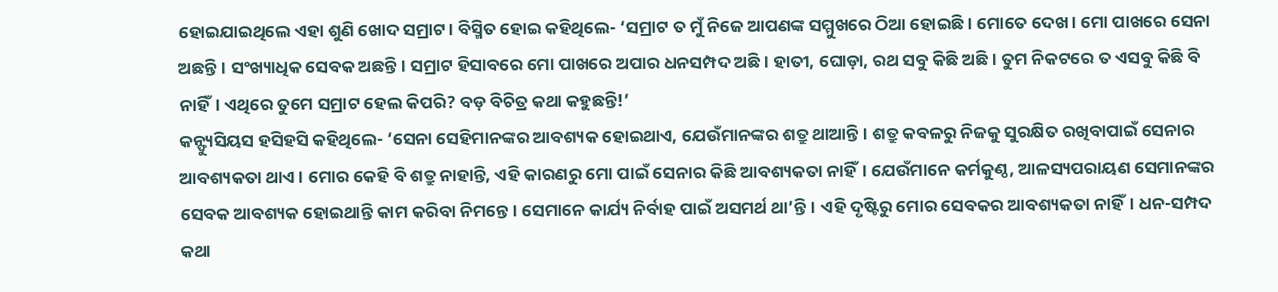ହୋଇଯାଇଥିଲେ ଏହା ଶୁଣି ଖୋଦ ସମ୍ରାଟ। ବିସ୍ମିତ ହୋଇ କହିଥିଲେ- ‘ସମ୍ରାଟ ତ ମୁଁ ନିଜେ ଆପଣଙ୍କ ସମ୍ମୁଖରେ ଠିଆ ହୋଇଛି। ମୋତେ ଦେଖ। ମୋ ପାଖରେ ସେନା ଅଛନ୍ତି। ସଂଖ୍ୟାଧିକ ସେବକ ଅଛନ୍ତି। ସମ୍ରାଟ ହିସାବରେ ମୋ ପାଖରେ ଅପାର ଧନସମ୍ପଦ ଅଛି। ହାତୀ, ଘୋଡ଼ା, ରଥ ସବୁ କିଛି ଅଛି। ତୁମ ନିକଟରେ ତ ଏସବୁ କିଛି ବି ନାହିଁ। ଏଥିରେ ତୁମେ ସମ୍ରାଟ ହେଲ କିପରି? ବଡ଼ ବିଚିତ୍ର କଥା କହୁଛନ୍ତି!’
କନ୍ଫ୍ୟୁସିୟସ ହସିହସି କହିଥିଲେ- ‘ସେନା ସେହିମାନଙ୍କର ଆବଶ୍ୟକ ହୋଇଥାଏ, ଯେଉଁମାନଙ୍କର ଶତ୍ରୁ ଥାଆନ୍ତି। ଶତ୍ରୁ କବଳରୁ ନିଜକୁ ସୁରକ୍ଷିତ ରଖିବାପାଇଁ ସେନାର ଆବଶ୍ୟକତା ଥାଏ। ମୋର କେହି ବି ଶତ୍ରୁ ନାହାନ୍ତି, ଏହି କାରଣରୁ ମୋ ପାଇଁ ସେନାର କିଛି ଆବଶ୍ୟକତା ନାହିଁ। ଯେଉଁମାନେ କର୍ମକୁଣ୍ଠ, ଆଳସ୍ୟପରାୟଣ ସେମାନଙ୍କର ସେବକ ଆବଶ୍ୟକ ହୋଇଥାନ୍ତି କାମ କରିବା ନିମନ୍ତେ। ସେମାନେ କାର୍ଯ୍ୟ ନିର୍ବାହ ପାଇଁ ଅସମର୍ଥ ଥା’ନ୍ତି। ଏହି ଦୃଷ୍ଟିରୁ ମୋର ସେବକର ଆବଶ୍ୟକତା ନାହିଁ। ଧନ-ସମ୍ପଦ କଥା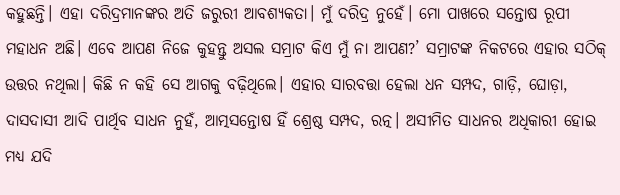କହୁଛନ୍ତି। ଏହା ଦରିଦ୍ରମାନଙ୍କର ଅତି ଜରୁରୀ ଆବଶ୍ୟକତା। ମୁଁ ଦରିଦ୍ର ନୁହେଁ। ମୋ ପାଖରେ ସନ୍ତୋଷ ରୂପୀ ମହାଧନ ଅଛି। ଏବେ ଆପଣ ନିଜେ କୁହନ୍ତୁ ଅସଲ ସମ୍ରାଟ କିଏ ମୁଁ ନା ଆପଣ?’ ସମ୍ରାଟଙ୍କ ନିକଟରେ ଏହାର ସଠିକ୍ ଉତ୍ତର ନଥିଲା। କିଛି ନ କହି ସେ ଆଗକୁ ବଢ଼ିଥିଲେ। ଏହାର ସାରବତ୍ତା ହେଲା ଧନ ସମ୍ପଦ, ଗାଡ଼ି, ଘୋଡ଼ା, ଦାସଦାସୀ ଆଦି ପାର୍ଥିବ ସାଧନ ନୁହଁ, ଆତ୍ମସନ୍ତୋଷ ହିଁ ଶ୍ରେଷ୍ଠ ସମ୍ପଦ, ରତ୍ନ। ଅସୀମିତ ସାଧନର ଅଧିକାରୀ ହୋଇ ମଧ୍ୟ ଯଦି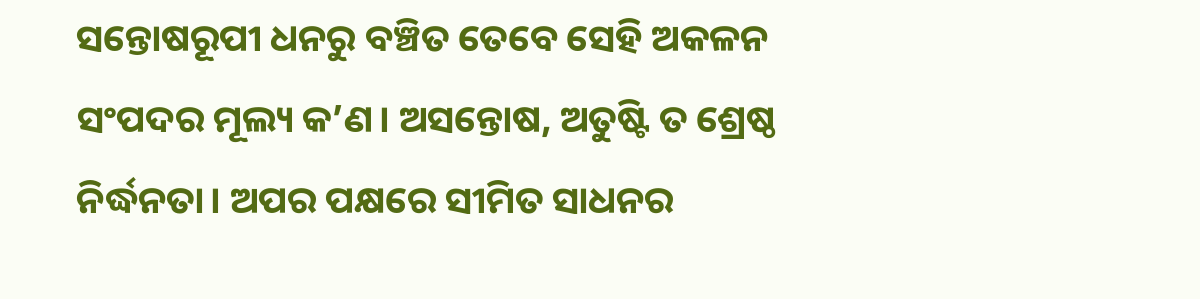ସନ୍ତୋଷରୂପୀ ଧନରୁ ବଞ୍ଚିତ ତେବେ ସେହି ଅକଳନ ସଂପଦର ମୂଲ୍ୟ କ’ଣ। ଅସନ୍ତୋଷ, ଅତୁଷ୍ଟି ତ ଶ୍ରେଷ୍ଠ ନିର୍ଦ୍ଧନତା। ଅପର ପକ୍ଷରେ ସୀମିତ ସାଧନର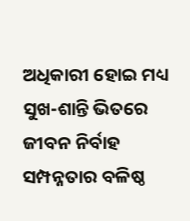ଅଧିକାରୀ ହୋଇ ମଧ୍ୟ ସୁଖ-ଶାନ୍ତି ଭିତରେ ଜୀବନ ନିର୍ବାହ ସମ୍ପନ୍ନତାର ବଳିଷ୍ଠ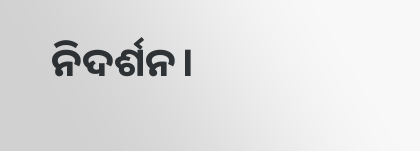ନିଦର୍ଶନ।